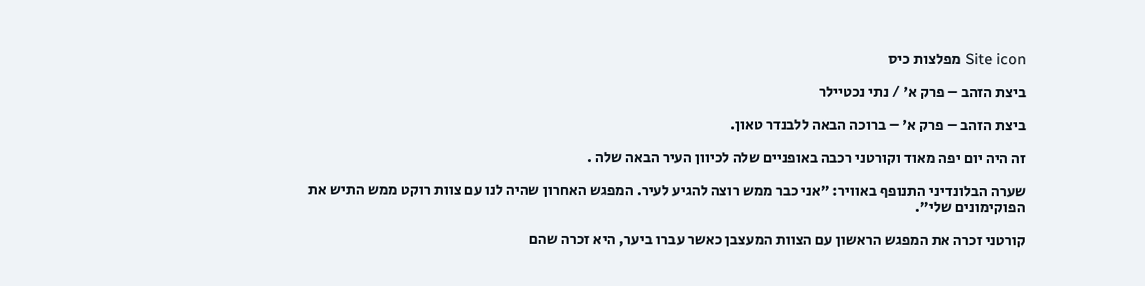Site icon מפלצות כיס

ביצת הזהב – פרק א' / נתי נכטיילר

ביצת הזהב – פרק א' – ברוכה הבאה ללבנדר טאון.

זה היה יום יפה מאוד וקורטני רכבה באופניים שלה לכיוון העיר הבאה שלה .

שערה הבלונדיני התנופף באוויר: ״אני כבר ממש רוצה להגיע לעיר. המפגש האחרון שהיה לנו עם צוות רוקט ממש התיש את הפוקימונים שלי״.

קורטני זכרה את המפגש הראשון עם הצוות המעצבן כאשר עברו ביער, היא זכרה שהם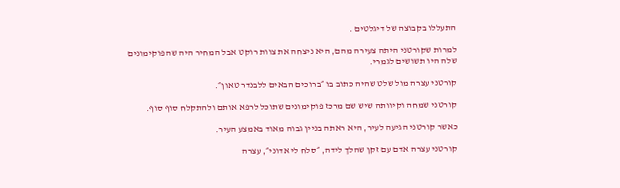התעללו בקבוצה של דיגלטים .

למרות שקורטני היתה צעירה מהם, היא ניצחה את צוות רוקט אבל המחיר היה שהפוקימונים שלה היו תשושים לגמרי.

קורטני עצרה מול שלט שהיה כתוב בו ״ברוכים הבאים ללבנדר טאון״.

קורטני שמחה וקיוותה שיש שם מרכז פוקימונים שתוכל לרפא אותם ולהתקלח סוף סוף.

כאשר קורטני הגיעה לעיר, היא ראתה בניין גבוה מאוד באמצע העיר.

קורטני עצרה אדם עם זקן שהלך לידה, ״סלח לי אדוני״, עצרה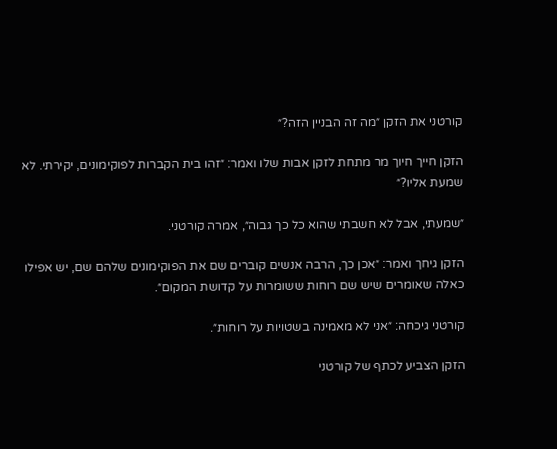קורטני את הזקן ״מה זה הבניין הזה?״

הזקן חייך חיוך מר מתחת לזקן אבות שלו ואמר: ״זהו בית הקברות לפוקימונים, יקירתי. לא שמעת אליו?״

״שמעתי, אבל לא חשבתי שהוא כל כך גבוה״, אמרה קורטני.

הזקן גיחך ואמר: ״אכן כך, הרבה אנשים קוברים שם את הפוקימונים שלהם שם, יש אפילו כאלה שאומרים שיש שם רוחות ששומרות על קדושת המקום״.

קורטני גיכחה: ״אני לא מאמינה בשטויות על רוחות״.

הזקן הצביע לכתף של קורטני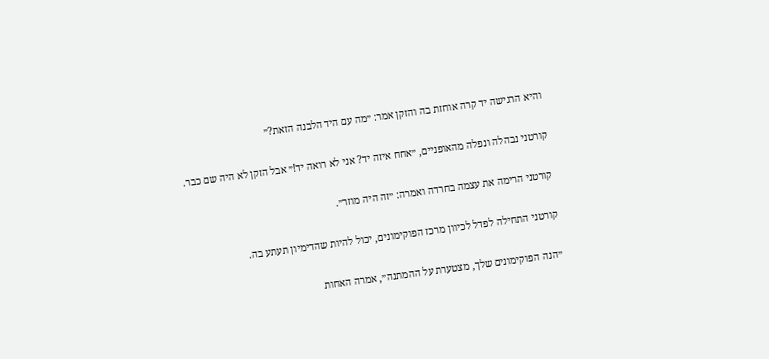והיא הרגישה יד קרה אוחזת בה והזקן אמר: ״מה עם היד הלבנה הזאת?״

קורטני נבהלה ונפלה מהאופניים, ״אחח איזה יד? אני לא רואה יד!״ אבל הזקן לא היה שם כבר.

קורטני הרימה את עצמה בחרדה ואמרה: ״זה היה מוזר״.

קורטני התחילה לפדל לכיוון מרכז הפוקימונים, יכול להיות שהדימיון תעתע בה.

״הנה הפוקימונים שלך, מצטערת על ההמתנה״, אמרה האחות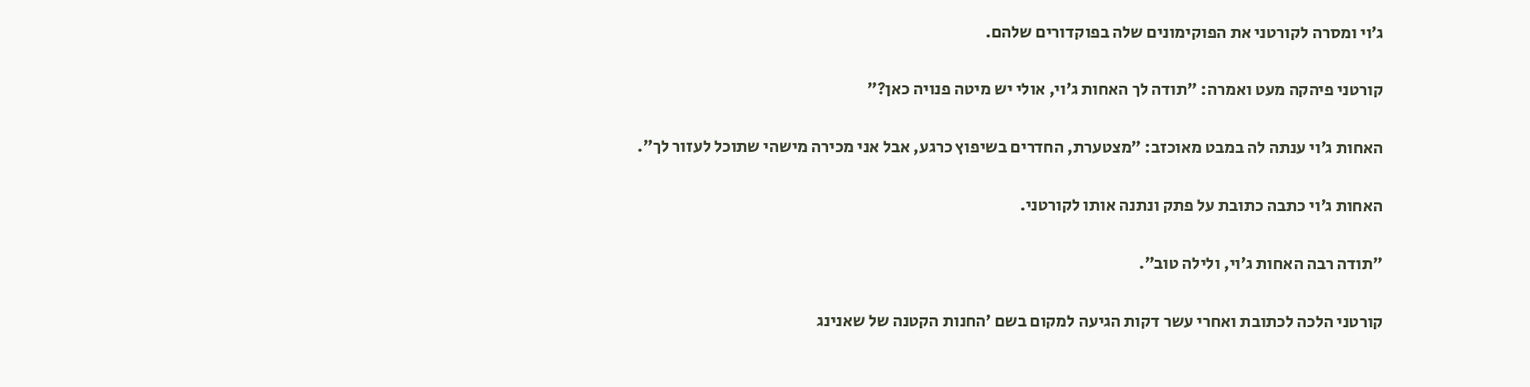ג׳וי ומסרה לקורטני את הפוקימונים שלה בפוקדורים שלהם.

קורטני פיהקה מעט ואמרה: ״תודה לך האחות ג׳וי, אולי יש מיטה פנויה כאן?״

האחות ג׳וי ענתה לה במבט מאוכזב: ״מצטערת, החדרים בשיפוץ כרגע, אבל אני מכירה מישהי שתוכל לעזור לך״.

האחות ג׳וי כתבה כתובת על פתק ונתנה אותו לקורטני.

״תודה רבה האחות ג׳וי, ולילה טוב״.

קורטני הלכה לכתובת ואחרי עשר דקות הגיעה למקום בשם ׳החנות הקטנה של שאנינג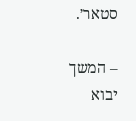סטאר׳.

– המשך יבוא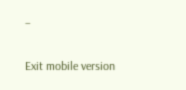–

Exit mobile version